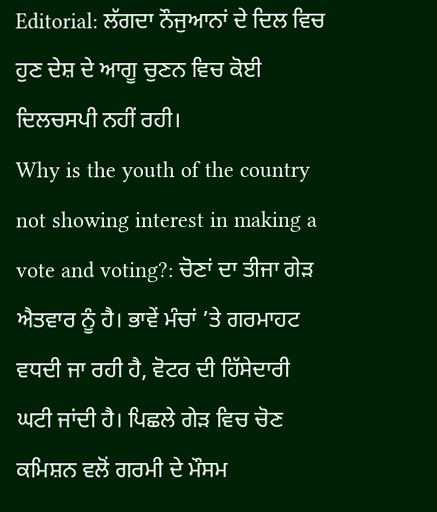Editorial: ਲੱਗਦਾ ਨੌਜੁਆਨਾਂ ਦੇ ਦਿਲ ਵਿਚ ਹੁਣ ਦੇਸ਼ ਦੇ ਆਗੂ ਚੁਣਨ ਵਿਚ ਕੋਈ ਦਿਲਚਸਪੀ ਨਹੀਂ ਰਹੀ।
Why is the youth of the country not showing interest in making a vote and voting?: ਚੋਣਾਂ ਦਾ ਤੀਜਾ ਗੇੜ ਐਤਵਾਰ ਨੂੰ ਹੈ। ਭਾਵੇਂ ਮੰਚਾਂ ’ਤੇ ਗਰਮਾਹਟ ਵਧਦੀ ਜਾ ਰਹੀ ਹੈ, ਵੋਟਰ ਦੀ ਹਿੱਸੇਦਾਰੀ ਘਟੀ ਜਾਂਦੀ ਹੈ। ਪਿਛਲੇ ਗੇੜ ਵਿਚ ਚੋਣ ਕਮਿਸ਼ਨ ਵਲੋਂ ਗਰਮੀ ਦੇ ਮੌਸਮ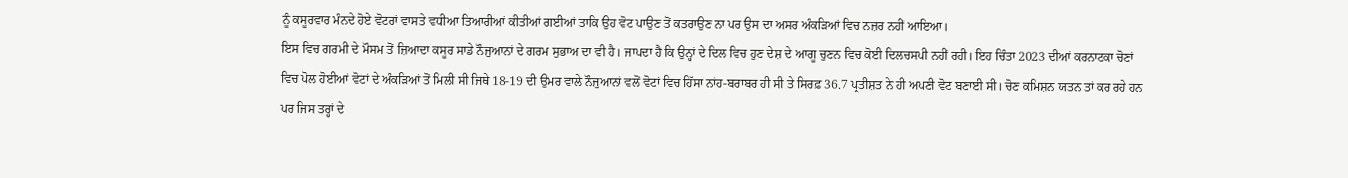ਨੂੰ ਕਸੂਰਵਾਰ ਮੰਨਦੇ ਹੋਏ ਵੋਟਰਾਂ ਵਾਸਤੇ ਵਧੀਆ ਤਿਆਰੀਆਂ ਕੀਤੀਆਂ ਗਈਆਂ ਤਾਕਿ ਉਹ ਵੋਟ ਪਾਉਣ ਤੋਂ ਕਤਰਾਉਣ ਨਾ ਪਰ ਉਸ ਦਾ ਅਸਰ ਅੰਕੜਿਆਂ ਵਿਚ ਨਜ਼ਰ ਨਹੀਂ ਆਇਆ।
ਇਸ ਵਿਚ ਗਰਮੀ ਦੇ ਮੌਸਮ ਤੋਂ ਜ਼ਿਆਦਾ ਕਸੂਰ ਸਾਡੇ ਨੌਜੁਆਨਾਂ ਦੇ ਗਰਮ ਸੁਭਾਅ ਦਾ ਵੀ ਹੈ। ਜਾਪਦਾ ਹੈ ਕਿ ਉਨ੍ਹਾਂ ਦੇ ਦਿਲ ਵਿਚ ਹੁਣ ਦੇਸ਼ ਦੇ ਆਗੂ ਚੁਣਨ ਵਿਚ ਕੋਈ ਦਿਲਚਸਪੀ ਨਹੀਂ ਰਹੀ। ਇਹ ਚਿੰਤਾ 2023 ਦੀਆਂ ਕਰਨਾਟਕਾ ਚੋਣਾਂ ਵਿਚ ਪੋਲ ਹੋਈਆਂ ਵੋਟਾਂ ਦੇ ਅੰਕੜਿਆਂ ਤੋਂ ਮਿਲੀ ਸੀ ਜਿਥੇ 18-19 ਦੀ ਉਮਰ ਵਾਲੇ ਨੌਜੁਆਨਾਂ ਵਲੋਂ ਵੋਟਾਂ ਵਿਚ ਹਿੱਸਾ ਨਾਂਹ-ਬਰਾਬਰ ਹੀ ਸੀ ਤੇ ਸਿਰਫ਼ 36.7 ਪ੍ਰਤੀਸ਼ਤ ਨੇ ਹੀ ਅਪਣੀ ਵੋਟ ਬਣਾਈ ਸੀ। ਚੋਣ ਕਮਿਸ਼ਨ ਯਤਨ ਤਾਂ ਕਰ ਰਹੇ ਹਨ ਪਰ ਜਿਸ ਤਰ੍ਹਾਂ ਦੇ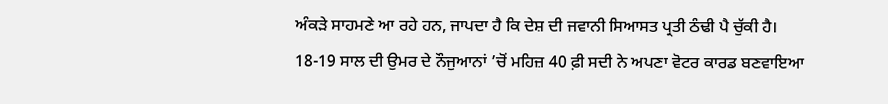ਅੰਕੜੇ ਸਾਹਮਣੇ ਆ ਰਹੇ ਹਨ, ਜਾਪਦਾ ਹੈ ਕਿ ਦੇਸ਼ ਦੀ ਜਵਾਨੀ ਸਿਆਸਤ ਪ੍ਰਤੀ ਠੰਢੀ ਪੈ ਚੁੱਕੀ ਹੈ।
18-19 ਸਾਲ ਦੀ ਉਮਰ ਦੇ ਨੌਜੁਆਨਾਂ ’ਚੋਂ ਮਹਿਜ਼ 40 ਫ਼ੀ ਸਦੀ ਨੇ ਅਪਣਾ ਵੋਟਰ ਕਾਰਡ ਬਣਵਾਇਆ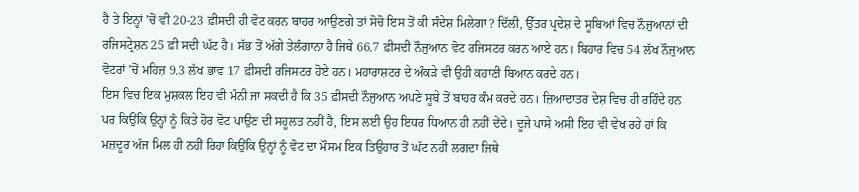ਹੈ ਤੇ ਇਨ੍ਹਾਂ ’ਚੋਂ ਵੀ 20-23 ਫ਼ੀਸਦੀ ਹੀ ਵੋਟ ਕਰਨ ਬਾਹਰ ਆਉਣਗੇ ਤਾਂ ਸੋਚੋ ਇਸ ਤੋਂ ਕੀ ਸੰਦੇਸ਼ ਮਿਲੇਗਾ? ਦਿੱਲੀ, ਉੱਤਰ ਪ੍ਰਦੇਸ਼ ਦੇ ਸੂਬਿਆਂ ਵਿਚ ਨੌਜੁਆਨਾਂ ਦੀ ਰਜਿਸਟ੍ਰੇਸ਼ਨ 25 ਫ਼ੀ ਸਦੀ ਘੱਟ ਹੈ। ਸੱਭ ਤੋਂ ਅੱਗੇ ਤੇਲੰਗਾਨਾ ਹੈ ਜਿਥੇ 66.7 ਫ਼ੀਸਦੀ ਨੌਜੁਆਨ ਵੋਟ ਰਜਿਸਟਰ ਕਰਨ ਆਏ ਹਨ। ਬਿਹਾਰ ਵਿਚ 54 ਲੱਖ ਨੌਜੁਆਨ ਵੋਟਰਾਂ ’ਚੋਂ ਮਹਿਜ਼ 9.3 ਲੱਖ ਭਾਵ 17 ਫ਼ੀਸਦੀ ਰਜਿਸਟਰ ਹੋਏ ਹਨ। ਮਹਾਰਾਸ਼ਟਰ ਦੇ ਅੰਕੜੇ ਵੀ ਉਹੀ ਕਹਾਣੀ ਬਿਆਨ ਕਰਦੇ ਹਨ।
ਇਸ ਵਿਚ ਇਕ ਮੁਸ਼ਕਲ ਇਹ ਵੀ ਮੰਨੀ ਜਾ ਸਕਦੀ ਹੈ ਕਿ 35 ਫ਼ੀਸਦੀ ਨੌਜੁਆਨ ਅਪਣੇ ਸੂਬੇ ਤੋਂ ਬਾਹਰ ਕੰਮ ਕਰਦੇ ਹਨ। ਜ਼ਿਆਦਾਤਰ ਦੇਸ਼ ਵਿਚ ਹੀ ਰਹਿੰਦੇ ਹਨ ਪਰ ਕਿਉਂਕਿ ਉਨ੍ਹਾਂ ਨੂੰ ਕਿਤੇ ਹੋਰ ਵੋਟ ਪਾਉਣ ਦੀ ਸਹੂਲਤ ਨਹੀਂ ਹੈ, ਇਸ ਲਈ ਉਹ ਇਧਰ ਧਿਆਨ ਹੀ ਨਹੀਂ ਦੇਂਦੇ। ਦੂਜੇ ਪਾਸੇ ਅਸੀ ਇਹ ਵੀ ਵੇਖ ਰਹੇ ਹਾਂ ਕਿ ਮਜ਼ਦੂਰ ਅੱਜ ਮਿਲ ਹੀ ਨਹੀਂ ਰਿਹਾ ਕਿਉਂਕਿ ਉਨ੍ਹਾਂ ਨੂੰ ਵੋਟ ਦਾ ਮੌਸਮ ਇਕ ਤਿਉਹਾਰ ਤੋਂ ਘੱਟ ਨਹੀਂ ਲਗਦਾ ਜਿਥੇ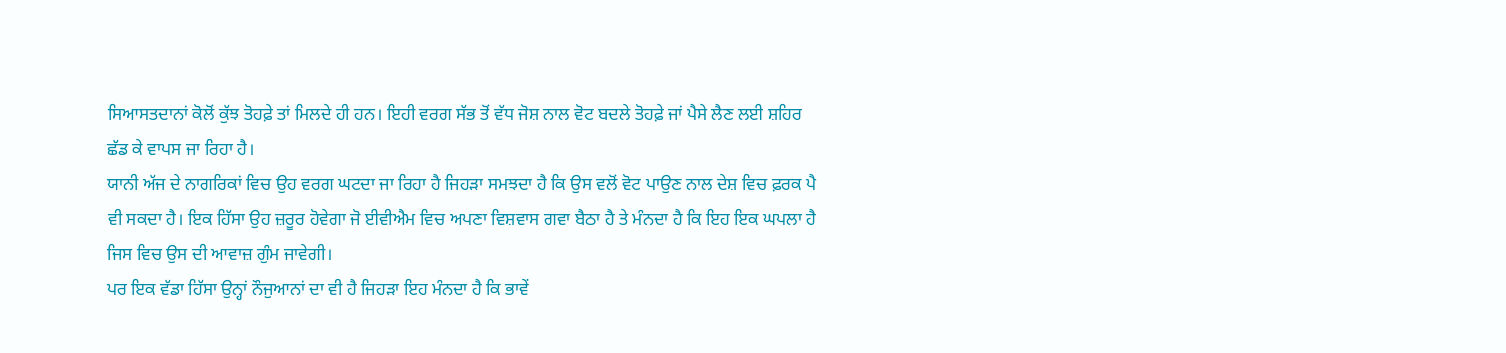ਸਿਆਸਤਦਾਨਾਂ ਕੋਲੋਂ ਕੁੱਝ ਤੋਹਫ਼ੇ ਤਾਂ ਮਿਲਦੇ ਹੀ ਹਨ। ਇਹੀ ਵਰਗ ਸੱਭ ਤੋਂ ਵੱਧ ਜੋਸ਼ ਨਾਲ ਵੋਟ ਬਦਲੇ ਤੋਹਫ਼ੇ ਜਾਂ ਪੈਸੇ ਲੈਣ ਲਈ ਸ਼ਹਿਰ ਛੱਡ ਕੇ ਵਾਪਸ ਜਾ ਰਿਹਾ ਹੈ।
ਯਾਨੀ ਅੱਜ ਦੇ ਨਾਗਰਿਕਾਂ ਵਿਚ ਉਹ ਵਰਗ ਘਟਦਾ ਜਾ ਰਿਹਾ ਹੈ ਜਿਹੜਾ ਸਮਝਦਾ ਹੈ ਕਿ ਉਸ ਵਲੋਂ ਵੋਟ ਪਾਉਣ ਨਾਲ ਦੇਸ਼ ਵਿਚ ਫ਼ਰਕ ਪੈ ਵੀ ਸਕਦਾ ਹੈ। ਇਕ ਹਿੱਸਾ ਉਹ ਜ਼ਰੂਰ ਹੋਵੇਗਾ ਜੋ ਈਵੀਐਮ ਵਿਚ ਅਪਣਾ ਵਿਸ਼ਵਾਸ ਗਵਾ ਬੈਠਾ ਹੈ ਤੇ ਮੰਨਦਾ ਹੈ ਕਿ ਇਹ ਇਕ ਘਪਲਾ ਹੈ ਜਿਸ ਵਿਚ ਉਸ ਦੀ ਆਵਾਜ਼ ਗੁੰਮ ਜਾਵੇਗੀ।
ਪਰ ਇਕ ਵੱਡਾ ਹਿੱਸਾ ਉਨ੍ਹਾਂ ਨੌਜੁਆਨਾਂ ਦਾ ਵੀ ਹੈ ਜਿਹੜਾ ਇਹ ਮੰਨਦਾ ਹੈ ਕਿ ਭਾਵੇਂ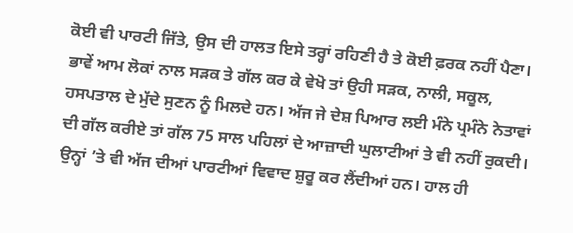ਕੋਈ ਵੀ ਪਾਰਟੀ ਜਿੱਤੇ, ਉਸ ਦੀ ਹਾਲਤ ਇਸੇ ਤਰ੍ਹਾਂ ਰਹਿਣੀ ਹੈ ਤੇ ਕੋਈ ਫ਼ਰਕ ਨਹੀਂ ਪੈਣਾ। ਭਾਵੇਂ ਆਮ ਲੋਕਾਂ ਨਾਲ ਸੜਕ ਤੇ ਗੱਲ ਕਰ ਕੇ ਵੇਖੋ ਤਾਂ ਉਹੀ ਸੜਕ, ਨਾਲੀ, ਸਕੂਲ, ਹਸਪਤਾਲ ਦੇ ਮੁੱਦੇ ਸੁਣਨ ਨੂੰ ਮਿਲਦੇ ਹਨ। ਅੱਜ ਜੇ ਦੇਸ਼ ਪਿਆਰ ਲਈ ਮੰਨੇ ਪ੍ਰਮੰਨੇ ਨੇਤਾਵਾਂ ਦੀ ਗੱਲ ਕਰੀਏ ਤਾਂ ਗੱਲ 75 ਸਾਲ ਪਹਿਲਾਂ ਦੇ ਆਜ਼ਾਦੀ ਘੁਲਾਟੀਆਂ ਤੇ ਵੀ ਨਹੀਂ ਰੁਕਦੀ। ਉਨ੍ਹਾਂ ’ਤੇ ਵੀ ਅੱਜ ਦੀਆਂ ਪਾਰਟੀਆਂ ਵਿਵਾਦ ਸ਼ੁਰੂ ਕਰ ਲੈਂਦੀਆਂ ਹਨ। ਹਾਲ ਹੀ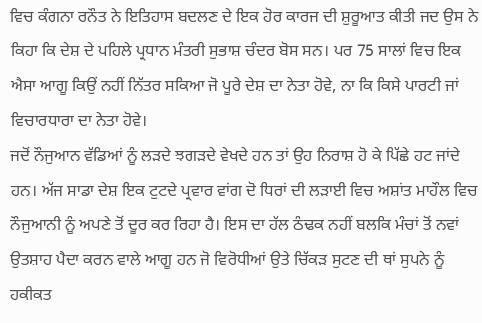ਵਿਚ ਕੰਗਨਾ ਰਨੌਤ ਨੇ ਇਤਿਹਾਸ ਬਦਲਣ ਦੇ ਇਕ ਹੋਰ ਕਾਰਜ ਦੀ ਸ਼ੁਰੂਆਤ ਕੀਤੀ ਜਦ ਉਸ ਨੇ ਕਿਹਾ ਕਿ ਦੇਸ਼ ਦੇ ਪਹਿਲੇ ਪ੍ਰਧਾਨ ਮੰਤਰੀ ਸੁਭਾਸ਼ ਚੰਦਰ ਬੋਸ ਸਨ। ਪਰ 75 ਸਾਲਾਂ ਵਿਚ ਇਕ ਐਸਾ ਆਗੂ ਕਿਉਂ ਨਹੀਂ ਨਿੱਤਰ ਸਕਿਆ ਜੋ ਪੂਰੇ ਦੇਸ਼ ਦਾ ਨੇਤਾ ਹੋਵੇ, ਨਾ ਕਿ ਕਿਸੇ ਪਾਰਟੀ ਜਾਂ ਵਿਚਾਰਧਾਰਾ ਦਾ ਨੇਤਾ ਹੋਵੇ।
ਜਦੋਂ ਨੌਜੁਆਨ ਵੱਡਿਆਂ ਨੂੰ ਲੜਦੇ ਝਗੜਦੇ ਵੇਖਦੇ ਹਨ ਤਾਂ ਉਹ ਨਿਰਾਸ਼ ਹੋ ਕੇ ਪਿੱਛੇ ਹਟ ਜਾਂਦੇ ਹਨ। ਅੱਜ ਸਾਡਾ ਦੇਸ਼ ਇਕ ਟੁਟਦੇ ਪ੍ਰਵਾਰ ਵਾਂਗ ਦੋ ਧਿਰਾਂ ਦੀ ਲੜਾਈ ਵਿਚ ਅਸ਼ਾਂਤ ਮਾਹੌਲ ਵਿਚ ਨੌਜੁਆਨੀ ਨੂੰ ਅਪਣੇ ਤੋਂ ਦੂਰ ਕਰ ਰਿਹਾ ਹੈ। ਇਸ ਦਾ ਹੱਲ ਠੰਢਕ ਨਹੀਂ ਬਲਕਿ ਮੰਚਾਂ ਤੋਂ ਨਵਾਂ ਉਤਸ਼ਾਹ ਪੈਦਾ ਕਰਨ ਵਾਲੇ ਆਗੂ ਹਨ ਜੋ ਵਿਰੋਧੀਆਂ ਉਤੇ ਚਿੱਕੜ ਸੁਟਣ ਦੀ ਥਾਂ ਸੁਪਨੇ ਨੂੰ ਹਕੀਕਤ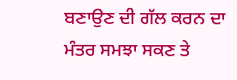ਬਣਾਉਣ ਦੀ ਗੱਲ ਕਰਨ ਦਾ ਮੰਤਰ ਸਮਝਾ ਸਕਣ ਤੇ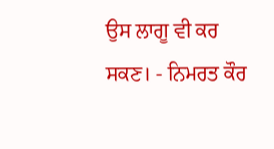ਉਸ ਲਾਗੂ ਵੀ ਕਰ ਸਕਣ। - ਨਿਮਰਤ ਕੌਰ